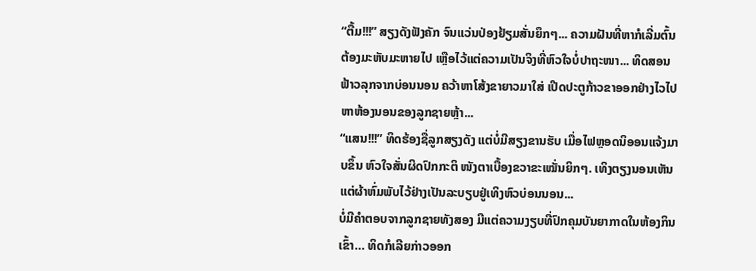“ຕື້ມ!!!” ສຽງດັງຟັງຄັກ ຈົນແວ່ນປ່ອງຢ້ຽມສັ່ນຍຶກໆ... ຄວາມຝັນທີ່ຫາກໍເລີ່ມຕົ້ນຕ້ອງມະຫັບມະຫາຍໄປ ເຫຼືອໄວ້ແຕ່ຄວາມເປັນຈິງທີ່ຫົວໃຈບໍ່ປາຖະໜາ... ທິດສອນຟ້າວລຸກຈາກບ່ອນນອນ ຄວ້າຫາໂສ້ງຂາຍາວມາໃສ່ ເປີດປະຕູກ້າວຂາອອກຢ່າງໄວໄປຫາຫ້ອງນອນຂອງລູກຊາຍຫຼ້າ...
“ແສນ!!!” ທິດຮ້ອງຊື່ລູກສຽງດັງ ແຕ່ບໍ່ມີສຽງຂານຮັບ ເມື່ອໄຟຫຼອດນິອອນແຈ້ງມາບຂຶ້ນ ຫົວໃຈສັ່ນຜິດປົກກະຕິ ໜັງຕາເບື້ອງຂວາຂະເໝັ່ນຍິກໆ. ເທິງຕຽງນອນເຫັນແຕ່ຜ້າຫົ່ມພັບໄວ້ຢ່າງເປັນລະບຽບຢູ່ເທິງຫົວບ່ອນນອນ...
ບໍ່ມີຄຳຕອບຈາກລູກຊາຍທັງສອງ ມີແຕ່ຄວາມງຽບທີ່ປົກຄຸມບັນຍາກາດໃນຫ້ອງກິນເຂົ້າ… ທິດກໍເລີຍກ່າວອອກ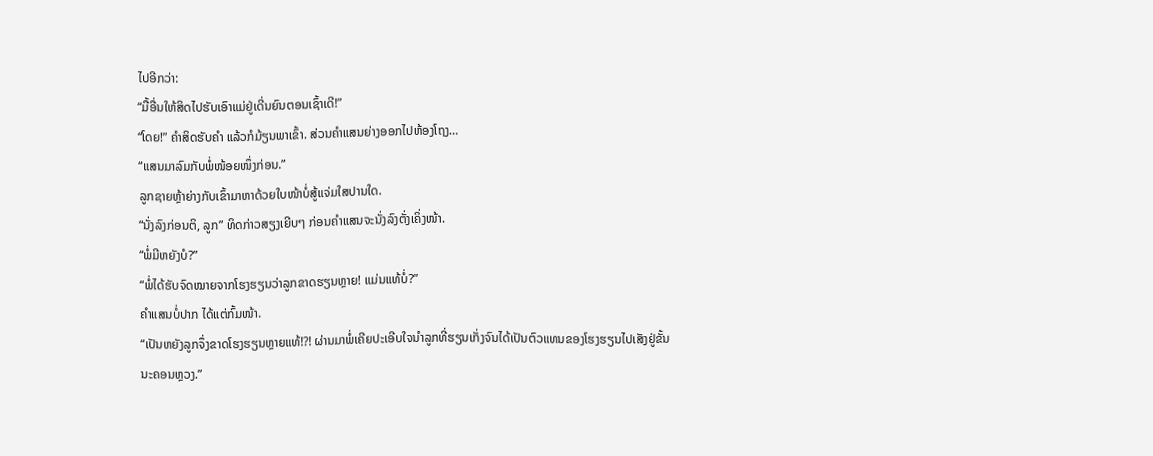ໄປອີກວ່າ:
“ມື້ອື່ນໃຫ້ສິດໄປຮັບເອົາແມ່ຢູ່ເດີ່ນຍົນຕອນເຊົ້າເດີ!”
“ໂດຍ!” ຄຳສິດຮັບຄຳ ແລ້ວກໍມ້ຽນພາເຂົ້າ. ສ່ວນຄຳແສນຍ່າງອອກໄປຫ້ອງໂຖງ…
“ແສນມາລົມກັບພໍ່ໜ້ອຍໜຶ່ງກ່ອນ.”
ລູກຊາຍຫຼ້າຍ່າງກັບເຂົ້າມາຫາດ້ວຍໃບໜ້າບໍ່ສູ້ແຈ່ມໃສປານໃດ.
“ນັ່ງລົງກ່ອນຕິ, ລູກ” ທິດກ່າວສຽງເຍີບໆ ກ່ອນຄຳແສນຈະນັ່ງລົງຕັ່ງເຄິ່ງໜ້າ.
“ພໍ່ມີຫຍັງບໍ?”
“ພໍ່ໄດ້ຮັບຈົດໝາຍຈາກໂຮງຮຽນວ່າລູກຂາດຮຽນຫຼາຍ! ແມ່ນແທ້ບໍ່?”
ຄຳແສນບໍ່ປາກ ໄດ້ແຕ່ກົ້ມໜ້າ.
“ເປັນຫຍັງລູກຈຶ່ງຂາດໂຮງຮຽນຫຼາຍແທ້!?! ຜ່ານມາພໍ່ເຄີຍປະເອີບໃຈນຳລູກທີ່ຮຽນເກັ່ງຈົນໄດ້ເປັນຕົວແທນຂອງໂຮງຮຽນໄປເສັງຢູ່ຂັ້ນນະຄອນຫຼວງ.”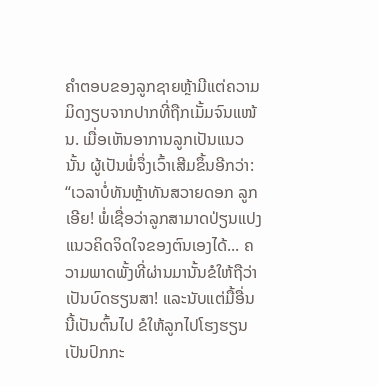ຄຳຕອບຂອງລູກຊາຍຫຼ້າມີແຕ່ຄວາມມິດງຽບຈາກປາກທີ່ຖືກເມັ້ມຈົນແໜ້ນ. ເມື່ອເຫັນອາການລູກເປັນແນວນັ້ນ ຜູ້ເປັນພໍ່ຈຶ່ງເວົ້າເສີມຂຶ້ນອີກວ່າ:
“ເວລາບໍ່ທັນຫຼ້າທັນສວາຍດອກ ລູກເອີຍ! ພໍ່ເຊື່ອວ່າລູກສາມາດປ່ຽນແປງແນວຄິດຈິດໃຈຂອງຕົນເອງໄດ້... ຄວາມພາດພັ້ງທີ່ຜ່ານມານັ້ນຂໍໃຫ້ຖືວ່າເປັນບົດຮຽນສາ! ແລະນັບແຕ່ມື້ອື່ນນີ້ເປັນຕົ້ນໄປ ຂໍໃຫ້ລູກໄປໂຮງຮຽນເປັນປົກກະ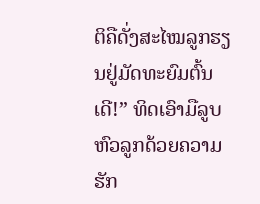ຕິຄືດັ່ງສະໄໝລູກຮຽນຢູ່ມັດທະຍົມຕົ້ນເດີ!” ທິດເອົາມືລູບຫົວລູກດ້ວຍຄວາມຮັກ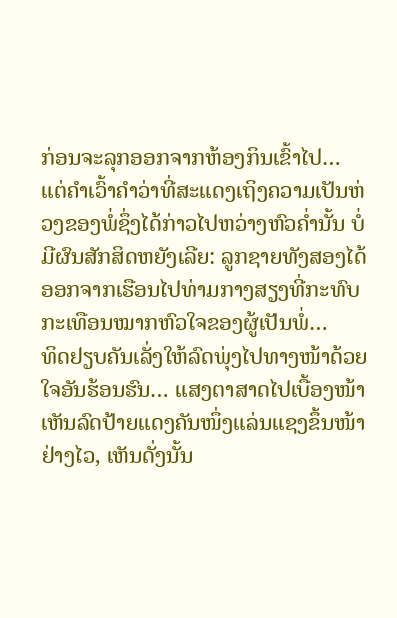ກ່ອນຈະລຸກອອກຈາກຫ້ອງກິນເຂົ້າໄປ… ແຕ່ຄຳເວົ້າຄຳວ່າທີ່ສະແດງເຖິງຄວາມເປັນຫ່ວງຂອງພໍ່ຊຶ່ງໄດ້ກ່າວໄປຫວ່າງຫົວຄໍ່ານັ້ນ ບໍ່ມີຜົນສັກສິດຫຍັງເລີຍ: ລູກຊາຍທັງສອງໄດ້ອອກຈາກເຮືອນໄປທ່າມກາງສຽງທີ່ກະທົບກະເທືອນໝາກຫົວໃຈຂອງຜູ້ເປັນພໍ່…
ທິດຢຽບຄັນເລັ່ງໃຫ້ລົດພຸ່ງໄປທາງໜ້າດ້ວຍໃຈອັນຮ້ອນຮົນ… ແສງຕາສາດໄປເບື້ອງໜ້າ ເຫັນລົດປ້າຍແດງຄັນໜຶ່ງແລ່ນແຊງຂຶ້ນໜ້າຢ່າງໄວ, ເຫັນດັ່ງນັ້ນ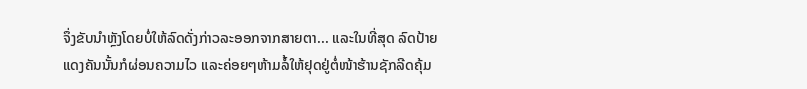ຈຶ່ງຂັບນຳຫຼັງໂດຍບໍ່ໃຫ້ລົດດັ່ງກ່າວລະອອກຈາກສາຍຕາ... ແລະໃນທີ່ສຸດ ລົດປ້າຍແດງຄັນນັ້ນກໍຜ່ອນຄວາມໄວ ແລະຄ່ອຍໆຫ້າມລໍ້ໃຫ້ຢຸດຢູ່ຕໍ່ໜ້າຮ້ານຊັກລີດຄຸ້ມ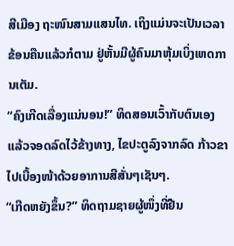ສີເມືອງ ຖະໜົນສາມແສນໄທ. ເຖິງແມ່ນຈະເປັນເວລາຂ້ອນຄືນແລ້ວກໍຕາມ ຢູ່ຫັ້ນມີຜູ້ຄົນມາຫຸ້ມເບິ່ງເຫດການເຕັມ.
“ຄົງເກີດເລື່ອງແນ່ນອນ!” ທິດສອນເວົ້າກັບຕົນເອງ ແລ້ວຈອດລົດໄວ້ຂ້າງທາງ, ໄຂປະຕູລົງຈາກລົດ ກ້າວຂາໄປເບື້ອງໜ້າດ້ວຍອາການສີສັ່ນໆເຊັນໆ.
“ເກີດຫຍັງຂຶ້ນ?” ທິດຖາມຊາຍຜູ້ໜຶ່ງທີ່ຢືນ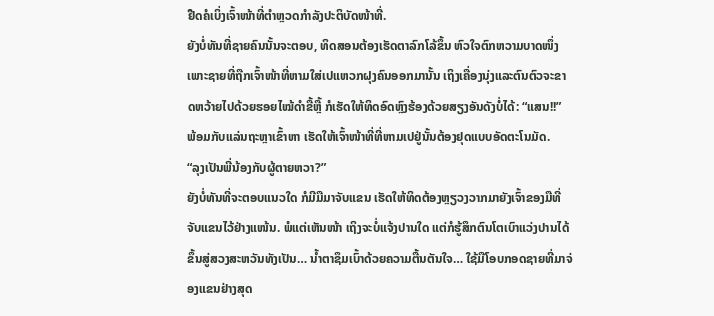ຢືດຄໍເບິ່ງເຈົ້າໜ້າທີ່ຕຳຫຼວດກຳລັງປະຕິບັດໜ້າທີ່.
ຍັງບໍ່ທັນທີ່ຊາຍຄົນນັ້ນຈະຕອບ, ທິດສອນຕ້ອງເຮັດຕາລົກໂລ້ຂຶ້ນ ຫົວໃຈຕົກຫວາມບາດໜຶ່ງ ເພາະຊາຍທີ່ຖືກເຈົ້າໜ້າທີ່ຫາມໃສ່ເປແຫວກຝຸງຄົນອອກມານັ້ນ ເຖິງເຄື່ອງນຸ່ງແລະຕົນຕົວຈະຂາດຫວ້າຍໄປດ້ວຍຮອຍໄໝ້ດຳຂື້ຫຼື້ ກໍເຮັດໃຫ້ທິດອົດຫຼົງຮ້ອງດ້ວຍສຽງອັນດັງບໍ່ໄດ້: “ແສນ!!” ພ້ອມກັບແລ່ນຖະຫຼາເຂົ້າຫາ ເຮັດໃຫ້ເຈົ້າໜ້າທີ່ທີ່ຫາມເປຢູ່ນັ້ນຕ້ອງຢຸດແບບອັດຕະໂນມັດ.
“ລຸງເປັນພີ່ນ້ອງກັບຜູ້ຕາຍຫວາ?”
ຍັງບໍ່ທັນທີ່ຈະຕອບແນວໃດ ກໍມີມືມາຈັບແຂນ ເຮັດໃຫ້ທິດຕ້ອງຫຼຽວງວາກມາຍັງເຈົ້າຂອງມືທີ່ຈັບແຂນໄວ້ຢ່າງແໜ້ນ. ພໍແຕ່ເຫັນໜ້າ ເຖິງຈະບໍ່ແຈ້ງປານໃດ ແຕ່ກໍຮູ້ສຶກຕົນໂຕເບົາແວ່ງປານໄດ້ຂຶ້ນສູ່ສວງສະຫວັນທັງເປັນ… ນໍ້າຕາຊຶມເບົ້າດ້ວຍຄວາມຕື້ນຕັນໃຈ… ໃຊ້ມືໂອບກອດຊາຍທີ່ມາຈ່ອງແຂນຢ່າງສຸດ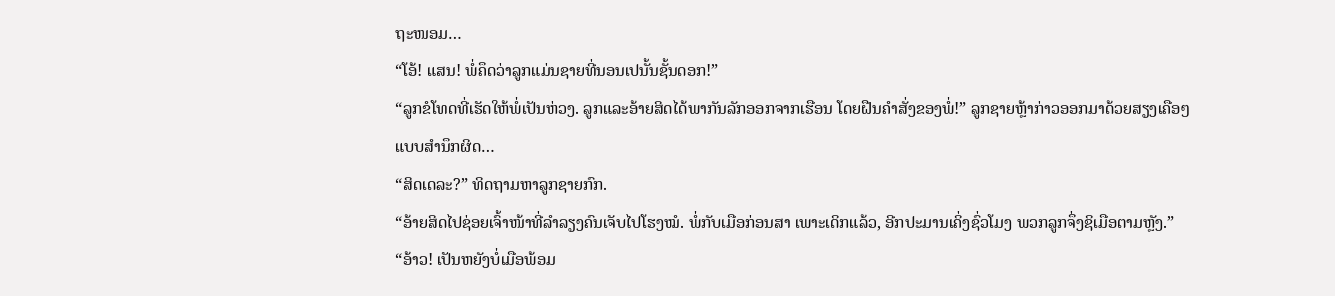ຖະໜອມ…
“ໂອ້! ແສນ! ພໍ່ຄຶດວ່າລູກແມ່ນຊາຍທີ່ນອນເປນັ້ນຊັ້ນດອກ!”
“ລູກຂໍໂທດທີ່ເຮັດໃຫ້ພໍ່ເປັນຫ່ວງ. ລູກແລະອ້າຍສິດໄດ້ພາກັນລັກອອກຈາກເຮືອນ ໂດຍຝືນຄຳສັ່ງຂອງພໍ່!” ລູກຊາຍຫຼ້າກ່າວອອກມາດ້ວຍສຽງເຄືອໆແບບສຳນຶກຜິດ…
“ສິດເດລະ?” ທິດຖາມຫາລູກຊາຍກົກ.
“ອ້າຍສິດໄປຊ່ອຍເຈົ້າໜ້າທີ່ລຳລຽງຄົນເຈັບໄປໂຮງໝໍ. ພໍ່ກັບເມືອກ່ອນສາ ເພາະເດິກແລ້ວ, ອີກປະມານເຄິ່ງຊົ່ວໂມງ ພວກລູກຈຶ່ງຊິເມືອຕາມຫຼັງ.”
“ອ້າວ! ເປັນຫຍັງບໍ່ເມືອພ້ອມ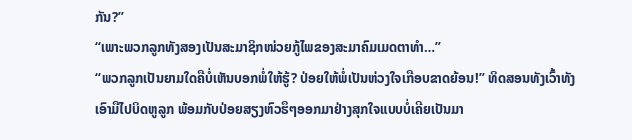ກັນ?”
“ເພາະພວກລູກທັງສອງເປັນສະມາຊິກໜ່ວຍກູ້ໄພຂອງສະມາຄົມເມດຕາທຳ…”
“ພວກລູກເປັນຍາມໃດຄືບໍ່ເຫັນບອກພໍ່ໃຫ້ຮູ້? ປ່ອຍໃຫ້ພໍ່ເປັນຫ່ວງໃຈເກືອບຂາດຍ້ອນ!” ທິດສອນທັງເວົ້າທັງເອົາມືໄປບິດຫູລູກ ພ້ອມກັບປ່ອຍສຽງຫົວຮຶໆອອກມາຢ່າງສຸກໃຈແບບບໍ່ເຄີຍເປັນມາ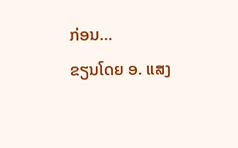ກ່ອນ…
ຂຽນໂດຍ ອ. ແສງ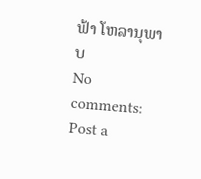ຟ້າ ໂຫລານຸພາບ
No comments:
Post a